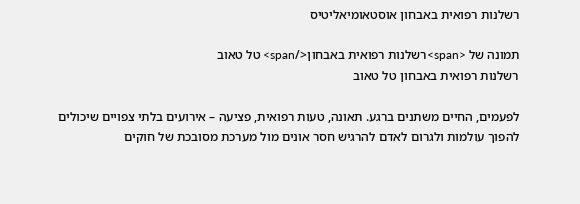רשלנות רפואית באבחון אוסטאומיאליטיס

תמונה של <span>רשלנות רפואית באבחון</span> טל טאוב
רשלנות רפואית באבחון טל טאוב

לפעמים, החיים משתנים ברגע. תאונה, טעות רפואית, פציעה – אירועים בלתי צפויים שיכולים להפוך עולמות ולגרום לאדם להרגיש חסר אונים מול מערכת מסובכת של חוקים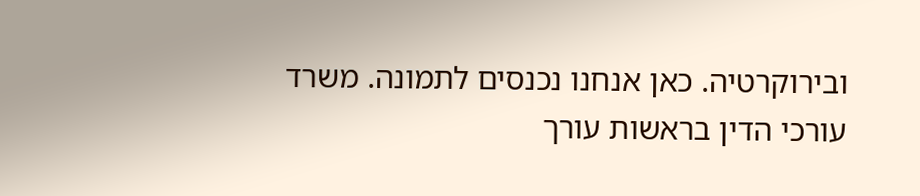ובירוקרטיה. כאן אנחנו נכנסים לתמונה. משרד עורכי הדין בראשות עורך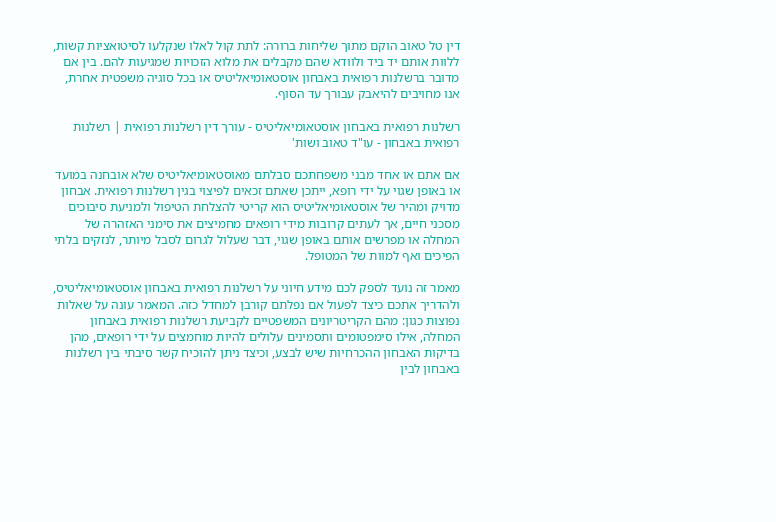דין טל טאוב הוקם מתוך שליחות ברורה: לתת קול לאלו שנקלעו לסיטואציות קשות, ללוות אותם יד ביד ולוודא שהם מקבלים את מלוא הזכויות שמגיעות להם. בין אם מדובר ברשלנות רפואית באבחון אוסטאומיאליטיס או בכל סוגיה משפטית אחרת, אנו מחויבים להיאבק עבורך עד הסוף.

רשלנות רפואית באבחון אוסטאומיאליטיס - עורך דין רשלנות רפואית | רשלנות רפואית באבחון - עו"ד טאוב ושות'

אם אתם או אחד מבני משפחתכם סבלתם מאוסטאומיאליטיס שלא אובחנה במועד או באופן שגוי על ידי רופא, ייתכן שאתם זכאים לפיצוי בגין רשלנות רפואית. אבחון מדויק ומהיר של אוסטאומיאליטיס הוא קריטי להצלחת הטיפול ולמניעת סיבוכים מסכני חיים, אך לעתים קרובות מידי רופאים מחמיצים את סימני האזהרה של המחלה או מפרשים אותם באופן שגוי, דבר שעלול לגרום לסבל מיותר, לנזקים בלתי הפיכים ואף למוות של המטופל.

מאמר זה נועד לספק לכם מידע חיוני על רשלנות רפואית באבחון אוסטאומיאליטיס, ולהדריך אתכם כיצד לפעול אם נפלתם קורבן למחדל כזה. המאמר עונה על שאלות נפוצות כגון: מהם הקריטריונים המשפטיים לקביעת רשלנות רפואית באבחון המחלה, אילו סימפטומים ותסמינים עלולים להיות מוחמצים על ידי רופאים, מהן בדיקות האבחון ההכרחיות שיש לבצע, וכיצד ניתן להוכיח קשר סיבתי בין רשלנות באבחון לבין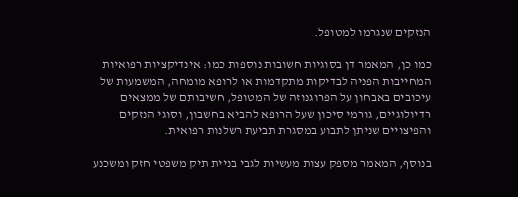הנזקים שנגרמו למטופל.

כמו כן, המאמר דן בסוגיות חשובות נוספות כמו: אינדיקציות רפואיות המחייבות הפניה לבדיקות מתקדמות או לרופא מומחה, המשמעות של עיכובים באבחון על הפרוגנוזה של המטופל, חשיבותם של ממצאים רדיולוגיים, גורמי סיכון שעל הרופא להביא בחשבון, וסוגי הנזקים והפיצויים שניתן לתבוע במסגרת תביעת רשלנות רפואית.

בנוסף, המאמר מספק עצות מעשיות לגבי בניית תיק משפטי חזק ומשכנע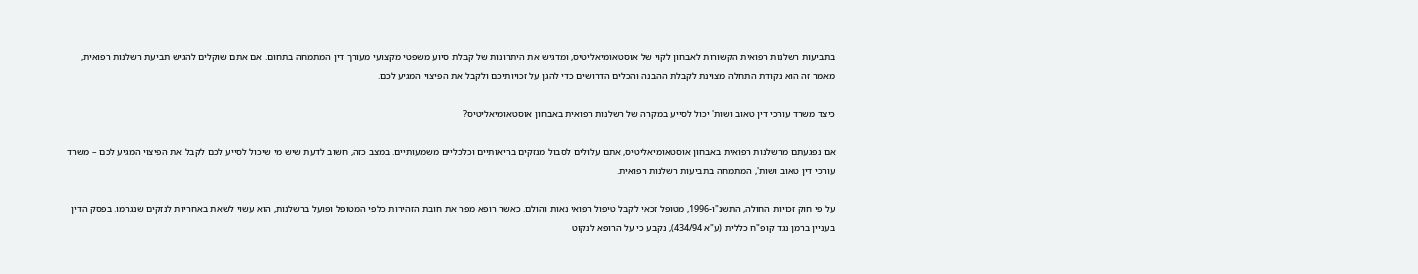בתביעות רשלנות רפואית הקשורות לאבחון לקוי של אוסטאומיאליטיס, ומדגיש את היתרונות של קבלת סיוע משפטי מקצועי מעורך דין המתמחה בתחום. אם אתם שוקלים להגיש תביעת רשלנות רפואית, מאמר זה הוא נקודת התחלה מצוינת לקבלת ההבנה והכלים הדרושים כדי להגן על זכויותיכם ולקבל את הפיצוי המגיע לכם.

כיצד משרד עורכי דין טאוב ושות' יכול לסייע במקרה של רשלנות רפואית באבחון אוסטאומיאליטיס?

אם נפגעתם מרשלנות רפואית באבחון אוסטאומיאליטיס, אתם עלולים לסבול מנזקים בריאותיים וכלכליים משמעותיים. במצב כזה, חשוב לדעת שיש מי שיכול לסייע לכם לקבל את הפיצוי המגיע לכם – משרד עורכי דין טאוב ושות', המתמחה בתביעות רשלנות רפואית.

על פי חוק זכויות החולה, התשנ"ו-1996, מטופל זכאי לקבל טיפול רפואי נאות והולם. כאשר רופא מפר את חובת הזהירות כלפי המטופל ופועל ברשלנות, הוא עשוי לשאת באחריות לנזקים שנגרמו. בפסק הדין בעניין ברמן נגד קופ"ח כללית (ע"א 434/94), נקבע כי על הרופא לנקוט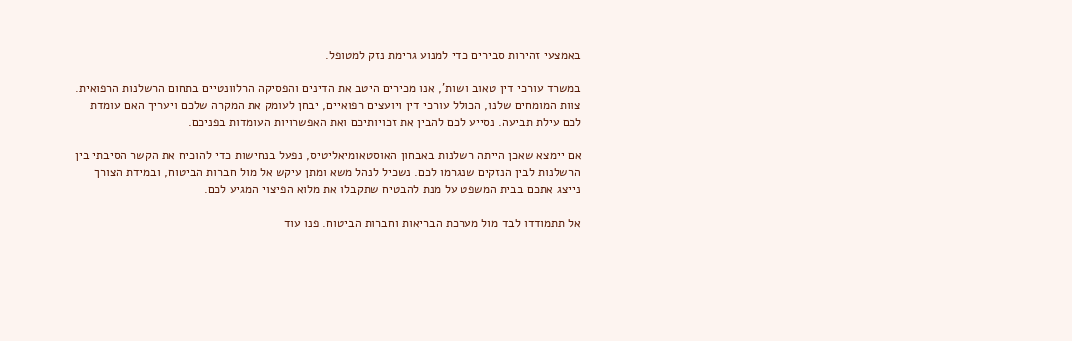באמצעי זהירות סבירים כדי למנוע גרימת נזק למטופל.

במשרד עורכי דין טאוב ושות', אנו מכירים היטב את הדינים והפסיקה הרלוונטיים בתחום הרשלנות הרפואית. צוות המומחים שלנו, הכולל עורכי דין ויועצים רפואיים, יבחן לעומק את המקרה שלכם ויעריך האם עומדת לכם עילת תביעה. נסייע לכם להבין את זכויותיכם ואת האפשרויות העומדות בפניכם.

אם יימצא שאכן הייתה רשלנות באבחון האוסטאומיאליטיס, נפעל בנחישות כדי להוכיח את הקשר הסיבתי בין הרשלנות לבין הנזקים שנגרמו לכם. נשכיל לנהל משא ומתן עיקש אל מול חברות הביטוח, ובמידת הצורך נייצג אתכם בבית המשפט על מנת להבטיח שתקבלו את מלוא הפיצוי המגיע לכם.

אל תתמודדו לבד מול מערכת הבריאות וחברות הביטוח. פנו עוד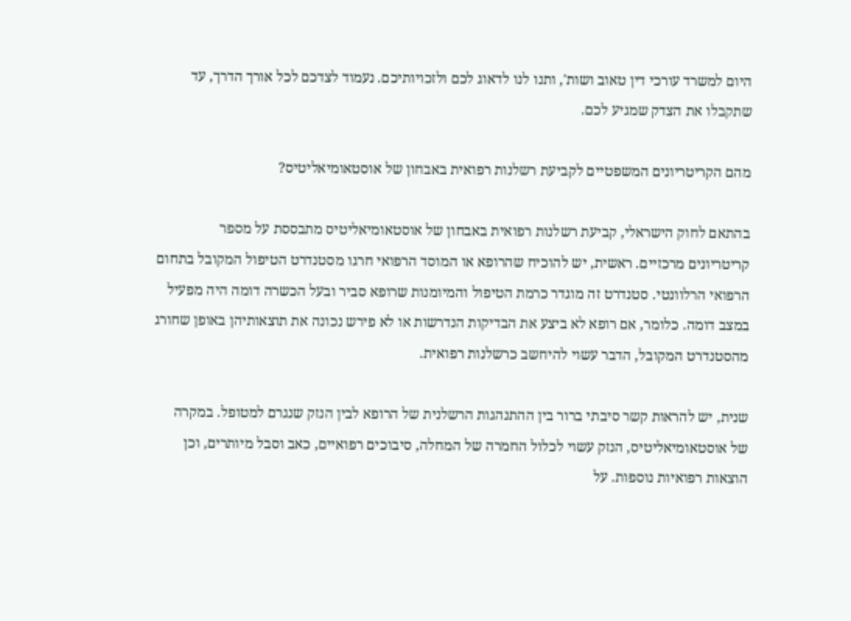היום למשרד עורכי דין טאוב ושות', ותנו לנו לדאוג לכם ולזכויותיכם. נעמוד לצדכם לכל אורך הדרך, עד שתקבלו את הצדק שמגיע לכם.

מהם הקריטריונים המשפטיים לקביעת רשלנות רפואית באבחון של אוסטאומיאליטיס?

בהתאם לחוק הישראלי, קביעת רשלנות רפואית באבחון של אוסטאומיאליטיס מתבססת על מספר קריטריונים מרכזיים. ראשית, יש להוכיח שהרופא או המוסד הרפואי חרגו מסטנדרט הטיפול המקובל בתחום הרפואי הרלוונטי. סטנדרט זה מוגדר כרמת הטיפול והמיומנות שרופא סביר ובעל הכשרה דומה היה מפעיל במצב דומה. כלומר, אם רופא לא ביצע את הבדיקות הנדרשות או לא פירש נכונה את תוצאותיהן באופן שחורג מהסטנדרט המקובל, הדבר עשוי להיחשב כרשלנות רפואית.

שנית, יש להראות קשר סיבתי ברור בין ההתנהגות הרשלנית של הרופא לבין הנזק שנגרם למטופל. במקרה של אוסטאומיאליטיס, הנזק עשוי לכלול החמרה של המחלה, סיבוכים רפואיים, כאב וסבל מיותרים, וכן הוצאות רפואיות נוספות. על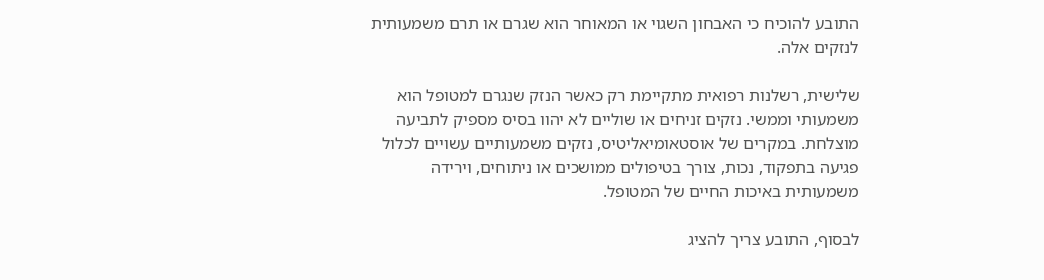התובע להוכיח כי האבחון השגוי או המאוחר הוא שגרם או תרם משמעותית לנזקים אלה.

שלישית, רשלנות רפואית מתקיימת רק כאשר הנזק שנגרם למטופל הוא משמעותי וממשי. נזקים זניחים או שוליים לא יהוו בסיס מספיק לתביעה מוצלחת. במקרים של אוסטאומיאליטיס, נזקים משמעותיים עשויים לכלול פגיעה בתפקוד, נכות, צורך בטיפולים ממושכים או ניתוחים, וירידה משמעותית באיכות החיים של המטופל.

לבסוף, התובע צריך להציג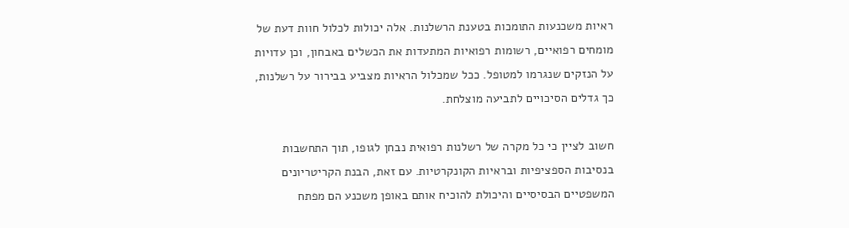ראיות משכנעות התומכות בטענת הרשלנות. אלה יכולות לכלול חוות דעת של מומחים רפואיים, רשומות רפואיות המתעדות את הכשלים באבחון, וכן עדויות על הנזקים שנגרמו למטופל. ככל שמכלול הראיות מצביע בבירור על רשלנות, כך גדלים הסיכויים לתביעה מוצלחת.

חשוב לציין כי כל מקרה של רשלנות רפואית נבחן לגופו, תוך התחשבות בנסיבות הספציפיות ובראיות הקונקרטיות. עם זאת, הבנת הקריטריונים המשפטיים הבסיסיים והיכולת להוכיח אותם באופן משכנע הם מפתח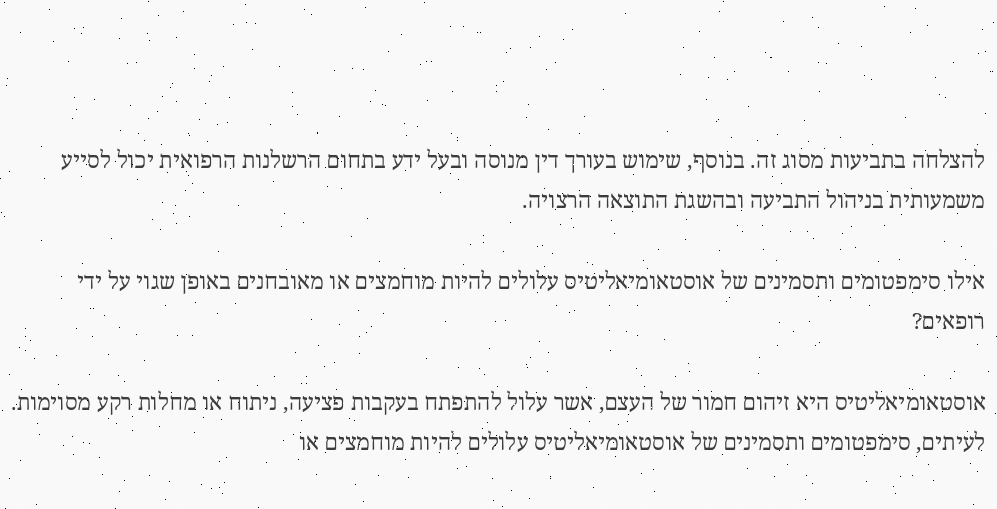להצלחה בתביעות מסוג זה. בנוסף, שימוש בעורך דין מנוסה ובעל ידע בתחום הרשלנות הרפואית יכול לסייע משמעותית בניהול התביעה ובהשגת התוצאה הרצויה.

אילו סימפטומים ותסמינים של אוסטאומיאליטיס עלולים להיות מוחמצים או מאובחנים באופן שגוי על ידי רופאים?

אוסטאומיאליטיס היא זיהום חמור של העצם, אשר עלול להתפתח בעקבות פציעה, ניתוח או מחלות רקע מסוימות. לעיתים, סימפטומים ותסמינים של אוסטאומיאליטיס עלולים להיות מוחמצים או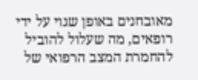מאובחנים באופן שגוי על ידי רופאים, מה שעלול להוביל להחמרת המצב הרפואי של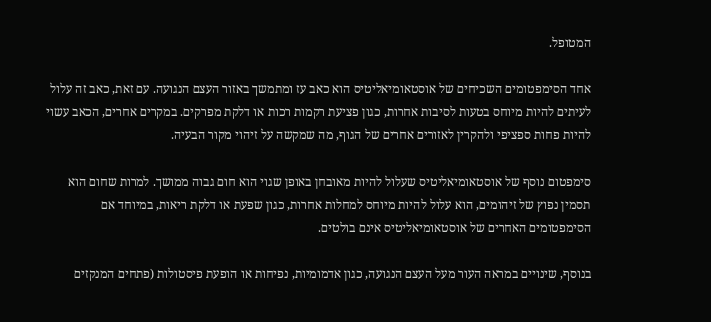המטופל.

אחד הסימפטומים השכיחים של אוסטאומיאליטיס הוא כאב עז ומתמשך באזור העצם הנגועה. עם זאת, כאב זה עלול לעיתים להיות מיוחס בטעות לסיבות אחרות, כגון פציעת רקמות רכות או דלקת מפרקים. במקרים אחרים, הכאב עשוי להיות פחות ספציפי ולהקרין לאזורים אחרים של הגוף, מה שמקשה על זיהוי מקור הבעיה.

סימפטום נוסף של אוסטאומיאליטיס שעלול להיות מאובחן באופן שגוי הוא חום גבוה ממושך. למרות שחום הוא תסמין נפוץ של זיהומים, הוא עלול להיות מיוחס למחלות אחרות, כגון שפעת או דלקת ריאות, במיוחד אם הסימפטומים האחרים של אוסטאומיאליטיס אינם בולטים.

בנוסף, שינויים במראה העור מעל העצם הנגועה, כגון אדמומיות, נפיחות או הופעת פיסטולות (פתחים המנקזים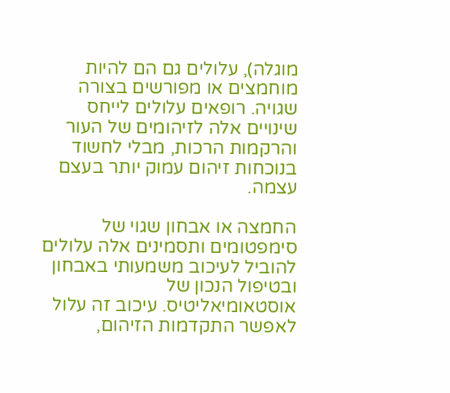מוגלה), עלולים גם הם להיות מוחמצים או מפורשים בצורה שגויה. רופאים עלולים לייחס שינויים אלה לזיהומים של העור והרקמות הרכות, מבלי לחשוד בנוכחות זיהום עמוק יותר בעצם עצמה.

החמצה או אבחון שגוי של סימפטומים ותסמינים אלה עלולים להוביל לעיכוב משמעותי באבחון ובטיפול הנכון של אוסטאומיאליטיס. עיכוב זה עלול לאפשר התקדמות הזיהום,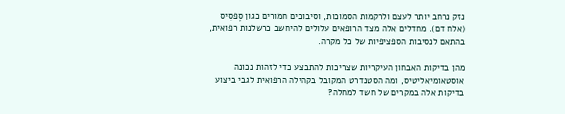נזק נרחב יותר לעצם ולרקמות הסמוכות, וסיבוכים חמורים כגון סֶפסִיס (אלח דם). מחדלים אלה מצד הרופאים עלולים להיחשב כרשלנות רפואית, בהתאם לנסיבות הספציפיות של כל מקרה.

מהן בדיקות האבחון העיקריות שצריכות להתבצע כדי לזהות נכונה אוסטאומיאליטיס, ומה הסטנדרט המקובל בקהילה הרפואית לגבי ביצוע בדיקות אלה במקרים של חשד למחלה?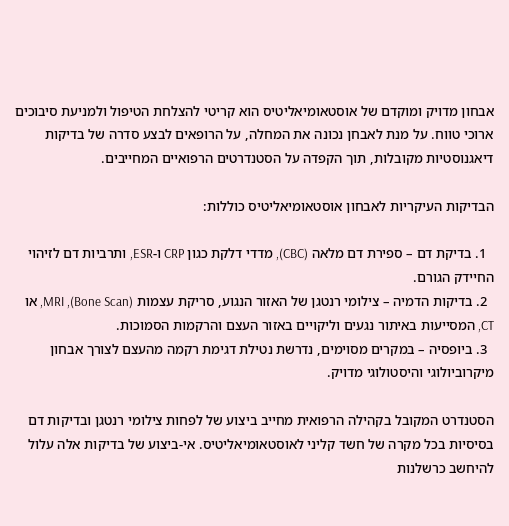אבחון מדויק ומוקדם של אוסטאומיאליטיס הוא קריטי להצלחת הטיפול ולמניעת סיבוכים ארוכי טווח. על מנת לאבחן נכונה את המחלה, על הרופאים לבצע סדרה של בדיקות דיאגנוסטיות מקובלות, תוך הקפדה על הסטנדרטים הרפואיים המחייבים.

הבדיקות העיקריות לאבחון אוסטאומיאליטיס כוללות:

  1. בדיקת דם – ספירת דם מלאה (CBC), מדדי דלקת כגון CRP ו-ESR, ותרביות דם לזיהוי החיידק הגורם.
  2. בדיקות הדמיה – צילומי רנטגן של האזור הנגוע, סריקת עצמות (Bone Scan), MRI, או CT, המסייעות באיתור נגעים וליקויים באזור העצם והרקמות הסמוכות.
  3. ביופסיה – במקרים מסוימים, נדרשת נטילת דגימת רקמה מהעצם לצורך אבחון מיקרוביולוגי והיסטולוגי מדויק.

הסטנדרט המקובל בקהילה הרפואית מחייב ביצוע של לפחות צילומי רנטגן ובדיקות דם בסיסיות בכל מקרה של חשד קליני לאוסטאומיאליטיס. אי-ביצוע של בדיקות אלה עלול להיחשב כרשלנות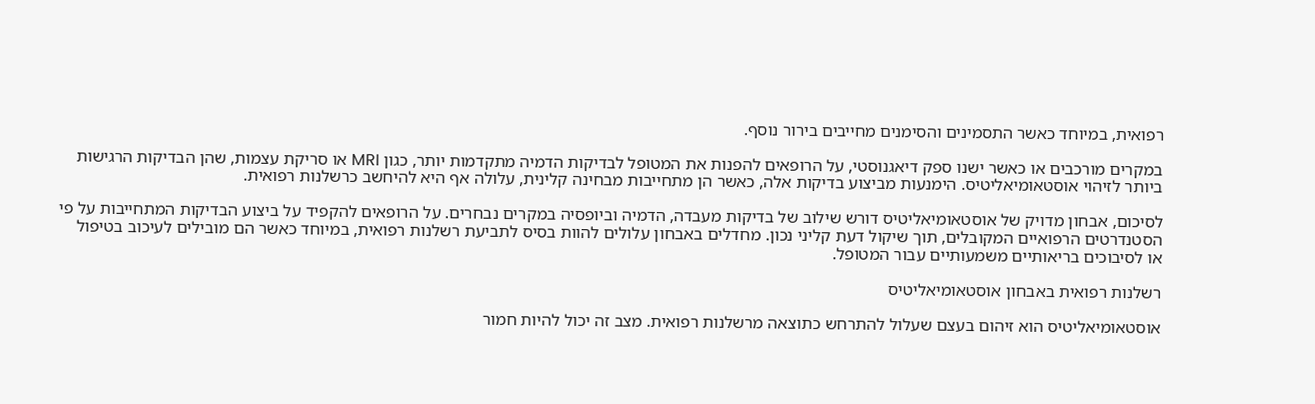רפואית, במיוחד כאשר התסמינים והסימנים מחייבים בירור נוסף.

במקרים מורכבים או כאשר ישנו ספק דיאגנוסטי, על הרופאים להפנות את המטופל לבדיקות הדמיה מתקדמות יותר, כגון MRI או סריקת עצמות, שהן הבדיקות הרגישות ביותר לזיהוי אוסטאומיאליטיס. הימנעות מביצוע בדיקות אלה, כאשר הן מתחייבות מבחינה קלינית, עלולה אף היא להיחשב כרשלנות רפואית.

לסיכום, אבחון מדויק של אוסטאומיאליטיס דורש שילוב של בדיקות מעבדה, הדמיה וביופסיה במקרים נבחרים. על הרופאים להקפיד על ביצוע הבדיקות המתחייבות על פי הסטנדרטים הרפואיים המקובלים, תוך שיקול דעת קליני נכון. מחדלים באבחון עלולים להוות בסיס לתביעת רשלנות רפואית, במיוחד כאשר הם מובילים לעיכוב בטיפול או לסיבוכים בריאותיים משמעותיים עבור המטופל.

רשלנות רפואית באבחון אוסטאומיאליטיס

אוסטאומיאליטיס הוא זיהום בעצם שעלול להתרחש כתוצאה מרשלנות רפואית. מצב זה יכול להיות חמור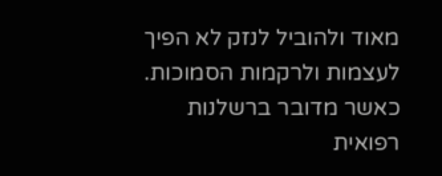מאוד ולהוביל לנזק לא הפיך לעצמות ולרקמות הסמוכות. כאשר מדובר ברשלנות רפואית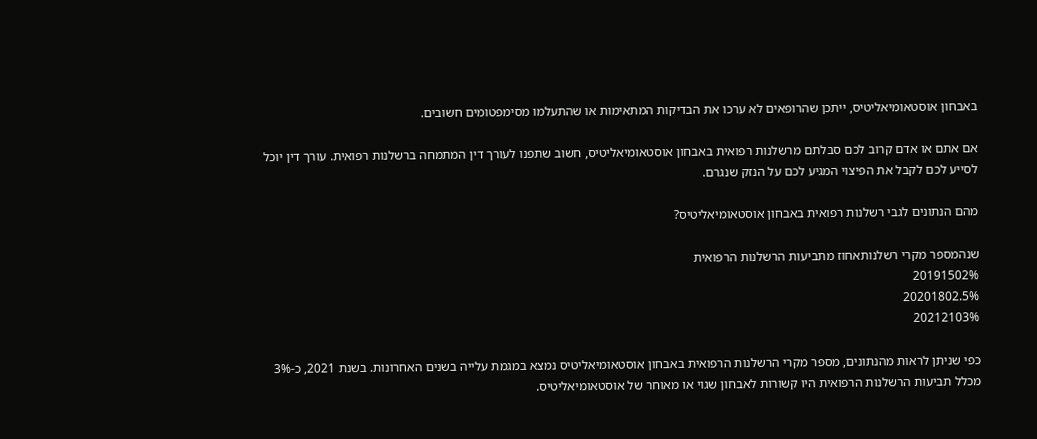באבחון אוסטאומיאליטיס, ייתכן שהרופאים לא ערכו את הבדיקות המתאימות או שהתעלמו מסימפטומים חשובים.

אם אתם או אדם קרוב לכם סבלתם מרשלנות רפואית באבחון אוסטאומיאליטיס, חשוב שתפנו לעורך דין המתמחה ברשלנות רפואית. עורך דין יוכל לסייע לכם לקבל את הפיצוי המגיע לכם על הנזק שנגרם.

מהם הנתונים לגבי רשלנות רפואית באבחון אוסטאומיאליטיס?

שנהמספר מקרי רשלנותאחוז מתביעות הרשלנות הרפואית
20191502%
20201802.5%
20212103%

כפי שניתן לראות מהנתונים, מספר מקרי הרשלנות הרפואית באבחון אוסטאומיאליטיס נמצא במגמת עלייה בשנים האחרונות. בשנת 2021, כ-3% מכלל תביעות הרשלנות הרפואית היו קשורות לאבחון שגוי או מאוחר של אוסטאומיאליטיס.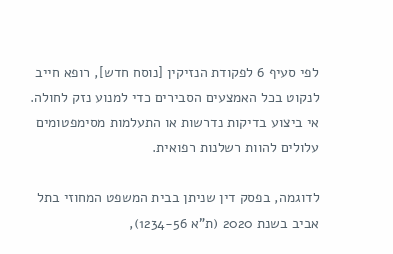לפי סעיף 6 לפקודת הנזיקין [נוסח חדש], רופא חייב לנקוט בכל האמצעים הסבירים כדי למנוע נזק לחולה. אי ביצוע בדיקות נדרשות או התעלמות מסימפטומים עלולים להוות רשלנות רפואית.

לדוגמה, בפסק דין שניתן בבית המשפט המחוזי בתל אביב בשנת 2020 (ת"א 1234-56),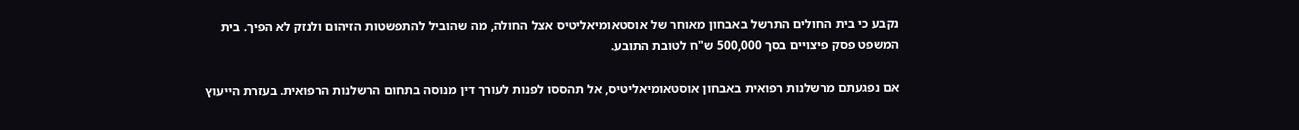נקבע כי בית החולים התרשל באבחון מאוחר של אוסטאומיאליטיס אצל החולה, מה שהוביל להתפשטות הזיהום ולנזק לא הפיך. בית המשפט פסק פיצויים בסך 500,000 ש"ח לטובת התובע.

אם נפגעתם מרשלנות רפואית באבחון אוסטאומיאליטיס, אל תהססו לפנות לעורך דין מנוסה בתחום הרשלנות הרפואית. בעזרת הייעוץ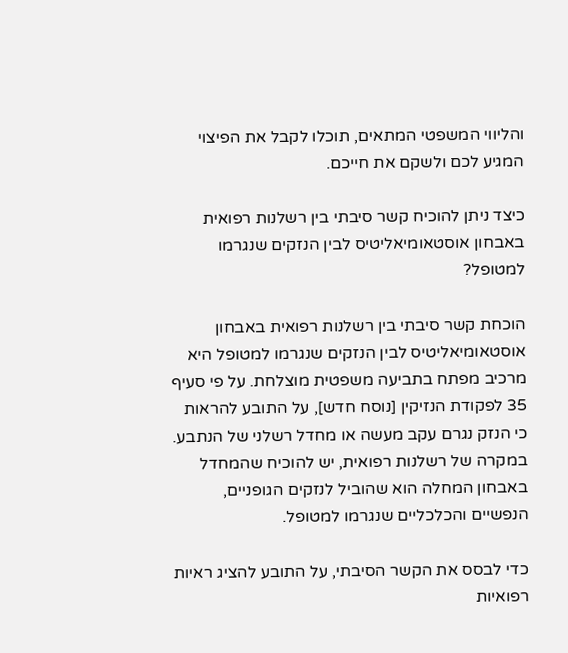והליווי המשפטי המתאים, תוכלו לקבל את הפיצוי המגיע לכם ולשקם את חייכם.

כיצד ניתן להוכיח קשר סיבתי בין רשלנות רפואית באבחון אוסטאומיאליטיס לבין הנזקים שנגרמו למטופל?

הוכחת קשר סיבתי בין רשלנות רפואית באבחון אוסטאומיאליטיס לבין הנזקים שנגרמו למטופל היא מרכיב מפתח בתביעה משפטית מוצלחת. על פי סעיף 35 לפקודת הנזיקין [נוסח חדש], על התובע להראות כי הנזק נגרם עקב מעשה או מחדל רשלני של הנתבע. במקרה של רשלנות רפואית, יש להוכיח שהמחדל באבחון המחלה הוא שהוביל לנזקים הגופניים, הנפשיים והכלכליים שנגרמו למטופל.

כדי לבסס את הקשר הסיבתי, על התובע להציג ראיות רפואיות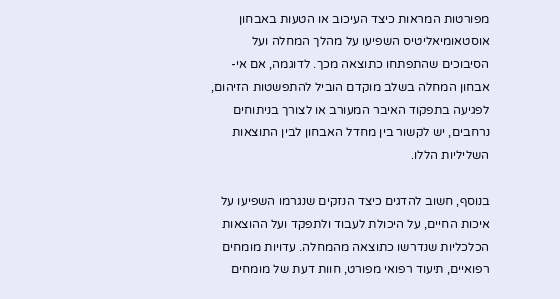מפורטות המראות כיצד העיכוב או הטעות באבחון אוסטאומיאליטיס השפיעו על מהלך המחלה ועל הסיבוכים שהתפתחו כתוצאה מכך. לדוגמה, אם אי-אבחון המחלה בשלב מוקדם הוביל להתפשטות הזיהום, לפגיעה בתפקוד האיבר המעורב או לצורך בניתוחים נרחבים, יש לקשור בין מחדל האבחון לבין התוצאות השליליות הללו.

בנוסף, חשוב להדגים כיצד הנזקים שנגרמו השפיעו על איכות החיים, על היכולת לעבוד ולתפקד ועל ההוצאות הכלכליות שנדרשו כתוצאה מהמחלה. עדויות מומחים רפואיים, תיעוד רפואי מפורט, חוות דעת של מומחים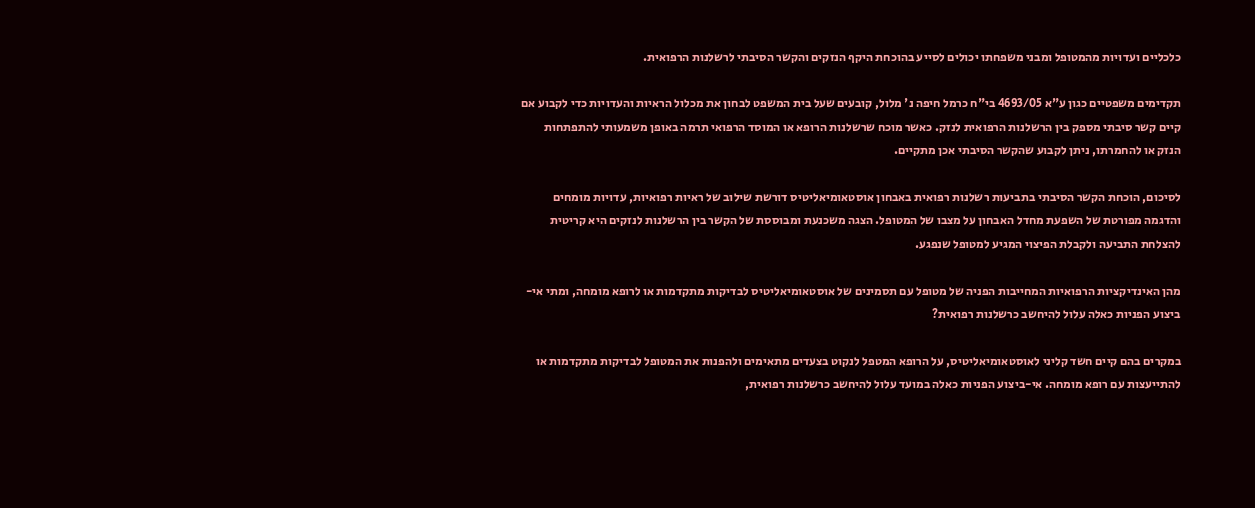כלכליים ועדויות מהמטופל ומבני משפחתו יכולים לסייע בהוכחת היקף הנזקים והקשר הסיבתי לרשלנות הרפואית.

תקדימים משפטיים כגון ע"א 4693/05 בי"ח כרמל חיפה נ' מלול, קובעים שעל בית המשפט לבחון את מכלול הראיות והעדויות כדי לקבוע אם קיים קשר סיבתי מספק בין הרשלנות הרפואית לנזק. כאשר מוכח שרשלנות הרופא או המוסד הרפואי תרמה באופן משמעותי להתפתחות הנזק או להחמרתו, ניתן לקבוע שהקשר הסיבתי אכן מתקיים.

לסיכום, הוכחת הקשר הסיבתי בתביעות רשלנות רפואית באבחון אוסטאומיאליטיס דורשת שילוב של ראיות רפואיות, עדויות מומחים והדגמה מפורטת של השפעת מחדל האבחון על מצבו של המטופל. הצגה משכנעת ומבוססת של הקשר בין הרשלנות לנזקים היא קריטית להצלחת התביעה ולקבלת הפיצוי המגיע למטופל שנפגע.

מהן האינדיקציות הרפואיות המחייבות הפניה של מטופל עם תסמינים של אוסטאומיאליטיס לבדיקות מתקדמות או לרופא מומחה, ומתי אי-ביצוע הפניות כאלה עלול להיחשב כרשלנות רפואית?

במקרים בהם קיים חשד קליני לאוסטאומיאליטיס, על הרופא המטפל לנקוט בצעדים מתאימים ולהפנות את המטופל לבדיקות מתקדמות או להתייעצות עם רופא מומחה. אי-ביצוע הפניות כאלה במועד עלול להיחשב כרשלנות רפואית,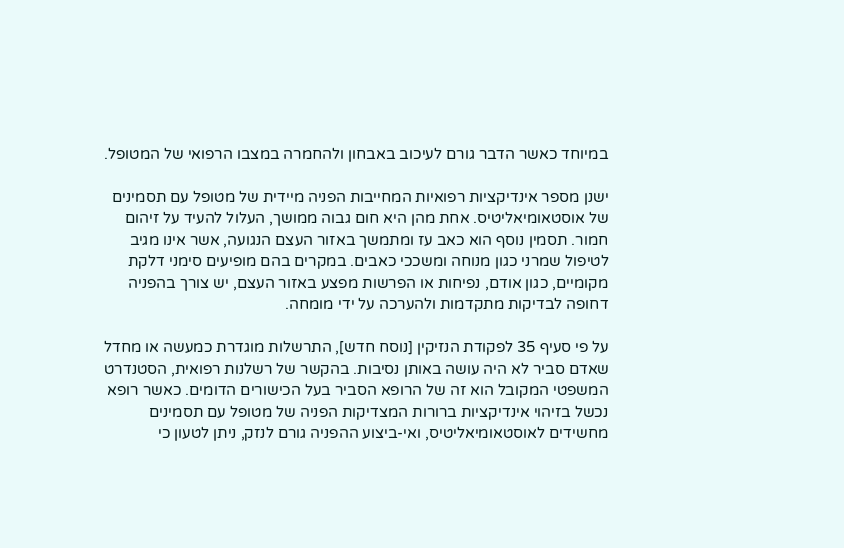במיוחד כאשר הדבר גורם לעיכוב באבחון ולהחמרה במצבו הרפואי של המטופל.

ישנן מספר אינדיקציות רפואיות המחייבות הפניה מיידית של מטופל עם תסמינים של אוסטאומיאליטיס. אחת מהן היא חום גבוה ממושך, העלול להעיד על זיהום חמור. תסמין נוסף הוא כאב עז ומתמשך באזור העצם הנגועה, אשר אינו מגיב לטיפול שמרני כגון מנוחה ומשככי כאבים. במקרים בהם מופיעים סימני דלקת מקומיים, כגון אודם, נפיחות או הפרשות מפצע באזור העצם, יש צורך בהפניה דחופה לבדיקות מתקדמות ולהערכה על ידי מומחה.

על פי סעיף 35 לפקודת הנזיקין [נוסח חדש], התרשלות מוגדרת כמעשה או מחדל שאדם סביר לא היה עושה באותן נסיבות. בהקשר של רשלנות רפואית, הסטנדרט המשפטי המקובל הוא זה של הרופא הסביר בעל הכישורים הדומים. כאשר רופא נכשל בזיהוי אינדיקציות ברורות המצדיקות הפניה של מטופל עם תסמינים מחשידים לאוסטאומיאליטיס, ואי-ביצוע ההפניה גורם לנזק, ניתן לטעון כי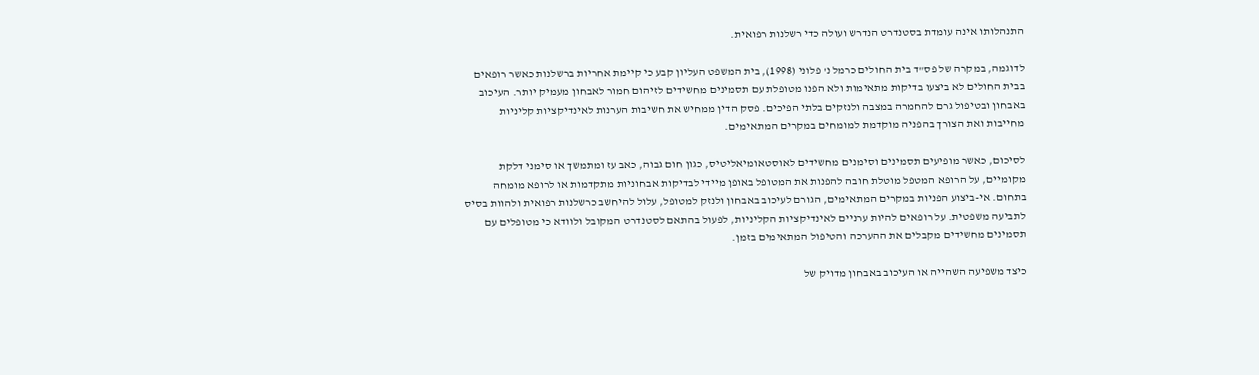התנהלותו אינה עומדת בסטנדרט הנדרש ועולה כדי רשלנות רפואית.

לדוגמה, במקרה של פס"ד בית החולים כרמל נ' פלוני (1998), בית המשפט העליון קבע כי קיימת אחריות ברשלנות כאשר רופאים בבית החולים לא ביצעו בדיקות מתאימות ולא הפנו מטופלת עם תסמינים מחשידים לזיהום חמור לאבחון מעמיק יותר. העיכוב באבחון ובטיפול גרם להחמרה במצבה ולנזקים בלתי הפיכים. פסק הדין ממחיש את חשיבות הערנות לאינדיקציות קליניות מחייבות ואת הצורך בהפניה מוקדמת למומחים במקרים המתאימים.

לסיכום, כאשר מופיעים תסמינים וסימנים מחשידים לאוסטאומיאליטיס, כגון חום גבוה, כאב עז ומתמשך או סימני דלקת מקומיים, על הרופא המטפל מוטלת חובה להפנות את המטופל באופן מיידי לבדיקות אבחוניות מתקדמות או לרופא מומחה בתחום. אי-ביצוע הפניות במקרים המתאימים, הגורם לעיכוב באבחון ולנזק למטופל, עלול להיחשב כרשלנות רפואית ולהוות בסיס לתביעה משפטית. על רופאים להיות ערניים לאינדיקציות הקליניות, לפעול בהתאם לסטנדרט המקובל ולוודא כי מטופלים עם תסמינים מחשידים מקבלים את ההערכה והטיפול המתאימים בזמן.

כיצד משפיעה השהייה או העיכוב באבחון מדויק של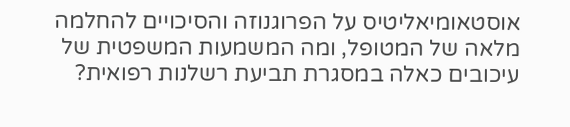אוסטאומיאליטיס על הפרוגנוזה והסיכויים להחלמה מלאה של המטופל, ומה המשמעות המשפטית של עיכובים כאלה במסגרת תביעת רשלנות רפואית?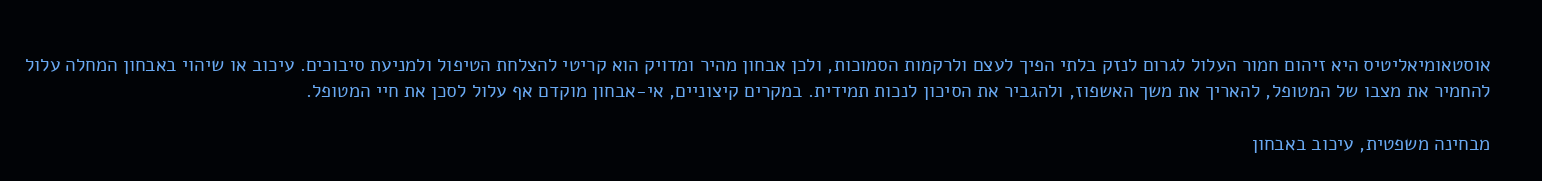אוסטאומיאליטיס היא זיהום חמור העלול לגרום לנזק בלתי הפיך לעצם ולרקמות הסמוכות, ולכן אבחון מהיר ומדויק הוא קריטי להצלחת הטיפול ולמניעת סיבוכים. עיכוב או שיהוי באבחון המחלה עלול להחמיר את מצבו של המטופל, להאריך את משך האשפוז, ולהגביר את הסיכון לנכות תמידית. במקרים קיצוניים, אי-אבחון מוקדם אף עלול לסכן את חיי המטופל.

מבחינה משפטית, עיכוב באבחון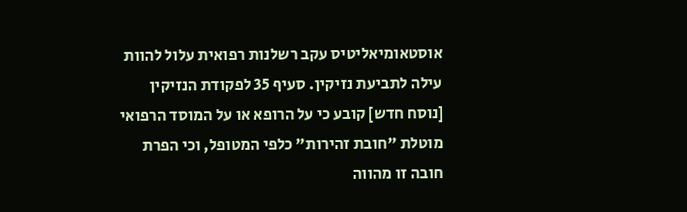אוסטאומיאליטיס עקב רשלנות רפואית עלול להוות עילה לתביעת נזיקין. סעיף 35 לפקודת הנזיקין [נוסח חדש] קובע כי על הרופא או על המוסד הרפואי מוטלת "חובת זהירות" כלפי המטופל, וכי הפרת חובה זו מהווה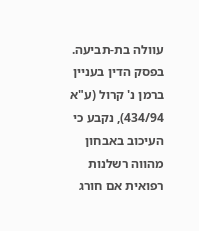עוולה בת-תביעה. בפסק הדין בעניין ברמן נ' קרול (ע"א 434/94), נקבע כי העיכוב באבחון מהווה רשלנות רפואית אם חורג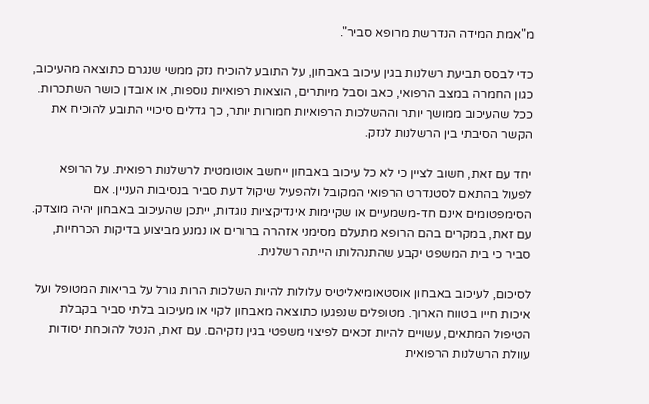מ"אמת המידה הנדרשת מרופא סביר".

כדי לבסס תביעת רשלנות בגין עיכוב באבחון, על התובע להוכיח נזק ממשי שנגרם כתוצאה מהעיכוב, כגון החמרה במצב הרפואי, כאב וסבל מיותרים, הוצאות רפואיות נוספות, או אובדן כושר השתכרות. ככל שהעיכוב ממושך יותר וההשלכות הרפואיות חמורות יותר, כך גדלים סיכויי התובע להוכיח את הקשר הסיבתי בין הרשלנות לנזק.

יחד עם זאת, חשוב לציין כי לא כל עיכוב באבחון ייחשב אוטומטית לרשלנות רפואית. על הרופא לפעול בהתאם לסטנדרט הרפואי המקובל ולהפעיל שיקול דעת סביר בנסיבות העניין. אם הסימפטומים אינם חד-משמעיים או שקיימות אינדיקציות נוגדות, ייתכן שהעיכוב באבחון יהיה מוצדק. עם זאת, במקרים בהם הרופא מתעלם מסימני אזהרה ברורים או נמנע מביצוע בדיקות הכרחיות, סביר כי בית המשפט יקבע שהתנהלותו הייתה רשלנית.

לסיכום, לעיכוב באבחון אוסטאומיאליטיס עלולות להיות השלכות הרות גורל על בריאות המטופל ועל איכות חייו בטווח הארוך. מטופלים שנפגעו כתוצאה מאבחון לקוי או מעיכוב בלתי סביר בקבלת הטיפול המתאים, עשויים להיות זכאים לפיצוי משפטי בגין נזקיהם. עם זאת, הנטל להוכחת יסודות עוולת הרשלנות הרפואית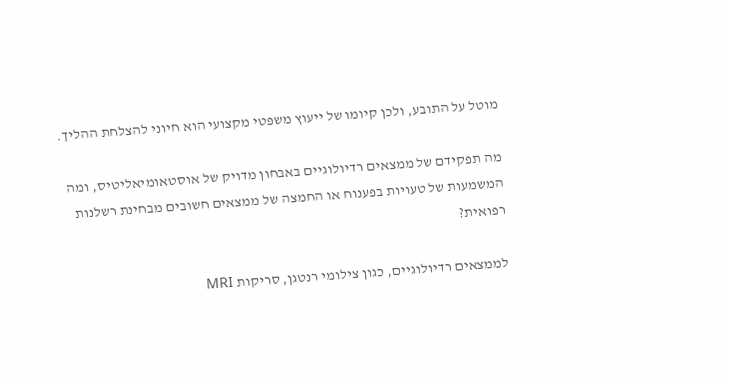מוטל על התובע, ולכן קיומו של ייעוץ משפטי מקצועי הוא חיוני להצלחת ההליך.

מה תפקידם של ממצאים רדיולוגיים באבחון מדויק של אוסטאומיאליטיס, ומה המשמעות של טעויות בפענוח או החמצה של ממצאים חשובים מבחינת רשלנות רפואית?

לממצאים רדיולוגיים, כגון צילומי רנטגן, סריקות MRI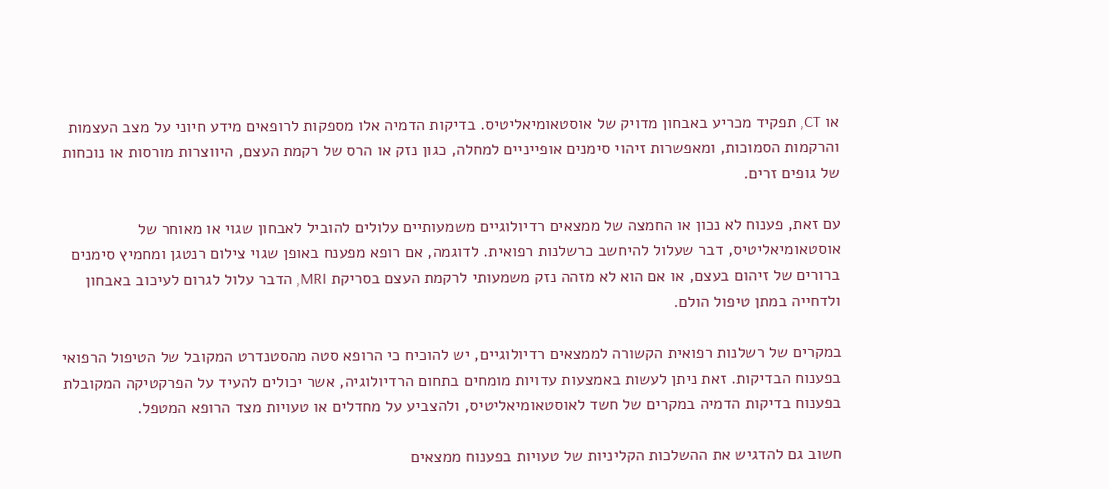או CT, תפקיד מכריע באבחון מדויק של אוסטאומיאליטיס. בדיקות הדמיה אלו מספקות לרופאים מידע חיוני על מצב העצמות והרקמות הסמוכות, ומאפשרות זיהוי סימנים אופייניים למחלה, כגון נזק או הרס של רקמת העצם, היווצרות מורסות או נוכחות של גופים זרים.

עם זאת, פענוח לא נכון או החמצה של ממצאים רדיולוגיים משמעותיים עלולים להוביל לאבחון שגוי או מאוחר של אוסטאומיאליטיס, דבר שעלול להיחשב כרשלנות רפואית. לדוגמה, אם רופא מפענח באופן שגוי צילום רנטגן ומחמיץ סימנים ברורים של זיהום בעצם, או אם הוא לא מזהה נזק משמעותי לרקמת העצם בסריקת MRI, הדבר עלול לגרום לעיכוב באבחון ולדחייה במתן טיפול הולם.

במקרים של רשלנות רפואית הקשורה לממצאים רדיולוגיים, יש להוכיח כי הרופא סטה מהסטנדרט המקובל של הטיפול הרפואי בפענוח הבדיקות. זאת ניתן לעשות באמצעות עדויות מומחים בתחום הרדיולוגיה, אשר יכולים להעיד על הפרקטיקה המקובלת בפענוח בדיקות הדמיה במקרים של חשד לאוסטאומיאליטיס, ולהצביע על מחדלים או טעויות מצד הרופא המטפל.

חשוב גם להדגיש את ההשלכות הקליניות של טעויות בפענוח ממצאים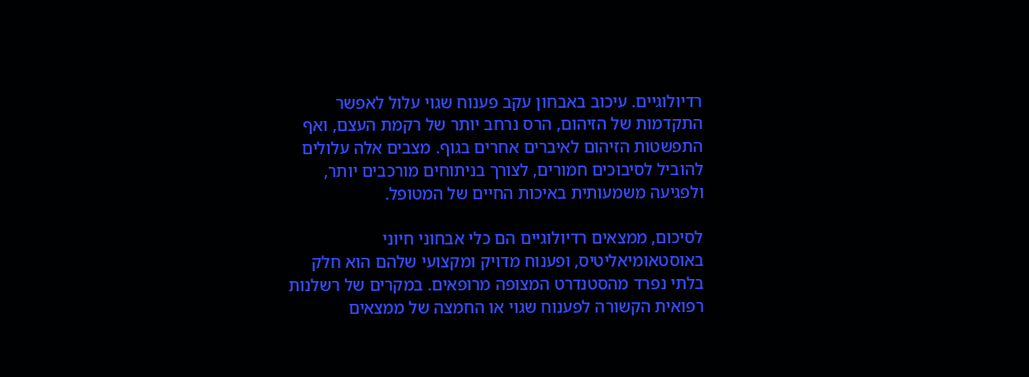רדיולוגיים. עיכוב באבחון עקב פענוח שגוי עלול לאפשר התקדמות של הזיהום, הרס נרחב יותר של רקמת העצם, ואף התפשטות הזיהום לאיברים אחרים בגוף. מצבים אלה עלולים להוביל לסיבוכים חמורים, לצורך בניתוחים מורכבים יותר, ולפגיעה משמעותית באיכות החיים של המטופל.

לסיכום, ממצאים רדיולוגיים הם כלי אבחוני חיוני באוסטאומיאליטיס, ופענוח מדויק ומקצועי שלהם הוא חלק בלתי נפרד מהסטנדרט המצופה מרופאים. במקרים של רשלנות רפואית הקשורה לפענוח שגוי או החמצה של ממצאים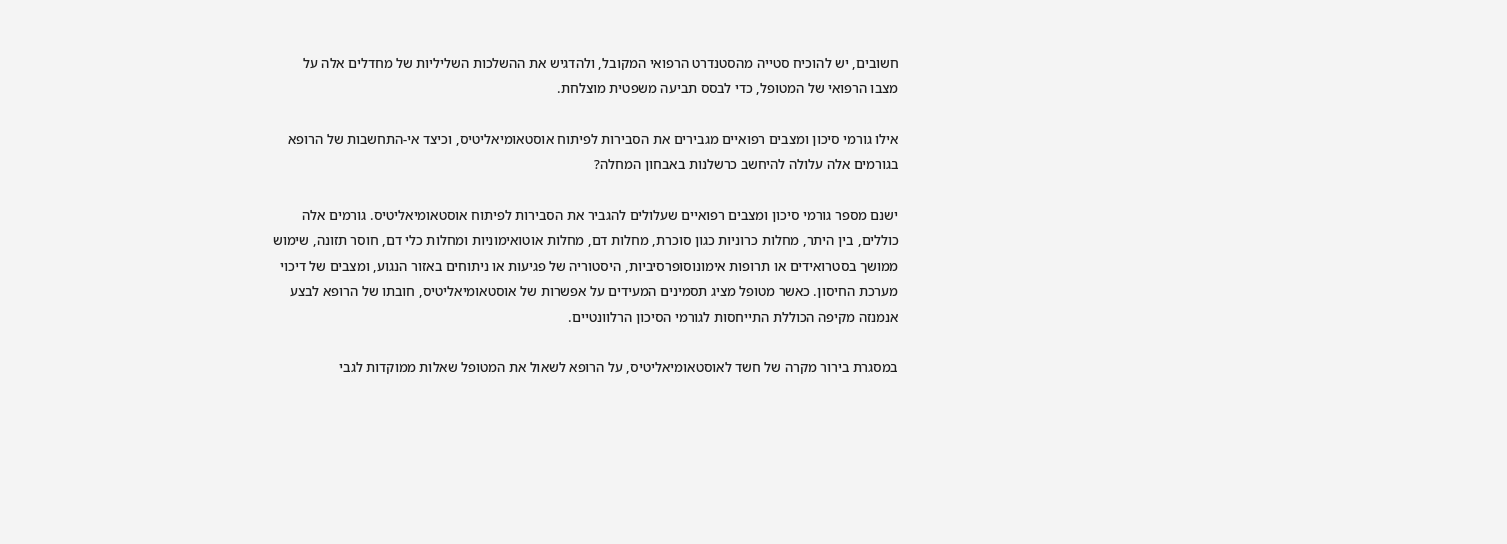חשובים, יש להוכיח סטייה מהסטנדרט הרפואי המקובל, ולהדגיש את ההשלכות השליליות של מחדלים אלה על מצבו הרפואי של המטופל, כדי לבסס תביעה משפטית מוצלחת.

אילו גורמי סיכון ומצבים רפואיים מגבירים את הסבירות לפיתוח אוסטאומיאליטיס, וכיצד אי-התחשבות של הרופא בגורמים אלה עלולה להיחשב כרשלנות באבחון המחלה?

ישנם מספר גורמי סיכון ומצבים רפואיים שעלולים להגביר את הסבירות לפיתוח אוסטאומיאליטיס. גורמים אלה כוללים, בין היתר, מחלות כרוניות כגון סוכרת, מחלות דם, מחלות אוטואימוניות ומחלות כלי דם, חוסר תזונה, שימוש ממושך בסטרואידים או תרופות אימונוסופרסיביות, היסטוריה של פגיעות או ניתוחים באזור הנגוע, ומצבים של דיכוי מערכת החיסון. כאשר מטופל מציג תסמינים המעידים על אפשרות של אוסטאומיאליטיס, חובתו של הרופא לבצע אנמנזה מקיפה הכוללת התייחסות לגורמי הסיכון הרלוונטיים.

במסגרת בירור מקרה של חשד לאוסטאומיאליטיס, על הרופא לשאול את המטופל שאלות ממוקדות לגבי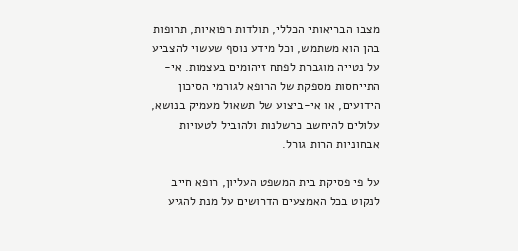מצבו הבריאותי הכללי, תולדות רפואיות, תרופות בהן הוא משתמש, וכל מידע נוסף שעשוי להצביע על נטייה מוגברת לפתח זיהומים בעצמות. אי-התייחסות מספקת של הרופא לגורמי הסיכון הידועים, או אי-ביצוע של תשאול מעמיק בנושא, עלולים להיחשב כרשלנות ולהוביל לטעויות אבחוניות הרות גורל.

על פי פסיקת בית המשפט העליון, רופא חייב לנקוט בכל האמצעים הדרושים על מנת להגיע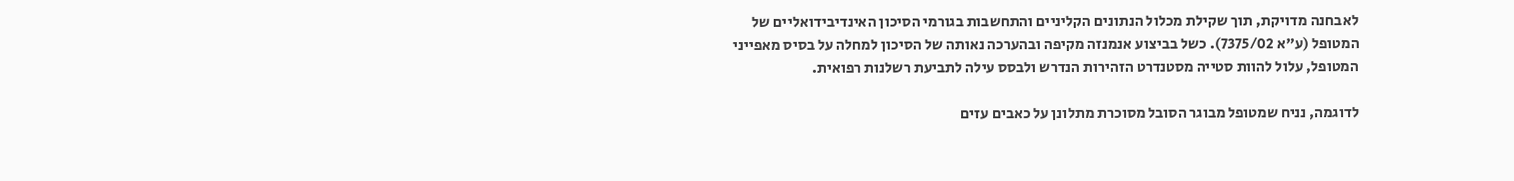לאבחנה מדויקת, תוך שקילת מכלול הנתונים הקליניים והתחשבות בגורמי הסיכון האינדיבידואליים של המטופל (ע"א 7375/02). כשל בביצוע אנמנזה מקיפה ובהערכה נאותה של הסיכון למחלה על בסיס מאפייני המטופל, עלול להוות סטייה מסטנדרט הזהירות הנדרש ולבסס עילה לתביעת רשלנות רפואית.

לדוגמה, נניח שמטופל מבוגר הסובל מסוכרת מתלונן על כאבים עזים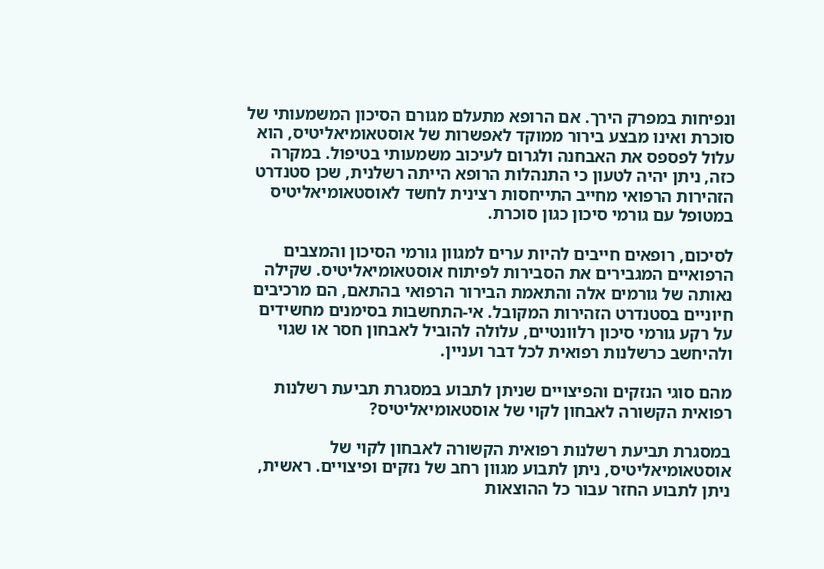ונפיחות במפרק הירך. אם הרופא מתעלם מגורם הסיכון המשמעותי של סוכרת ואינו מבצע בירור ממוקד לאפשרות של אוסטאומיאליטיס, הוא עלול לפספס את האבחנה ולגרום לעיכוב משמעותי בטיפול. במקרה כזה, ניתן יהיה לטעון כי התנהלות הרופא הייתה רשלנית, שכן סטנדרט הזהירות הרפואי מחייב התייחסות רצינית לחשד לאוסטאומיאליטיס במטופל עם גורמי סיכון כגון סוכרת.

לסיכום, רופאים חייבים להיות ערים למגוון גורמי הסיכון והמצבים הרפואיים המגבירים את הסבירות לפיתוח אוסטאומיאליטיס. שקילה נאותה של גורמים אלה והתאמת הבירור הרפואי בהתאם, הם מרכיבים חיוניים בסטנדרט הזהירות המקובל. אי-התחשבות בסימנים מחשידים על רקע גורמי סיכון רלוונטיים, עלולה להוביל לאבחון חסר או שגוי ולהיחשב כרשלנות רפואית לכל דבר ועניין.

מהם סוגי הנזקים והפיצויים שניתן לתבוע במסגרת תביעת רשלנות רפואית הקשורה לאבחון לקוי של אוסטאומיאליטיס?

במסגרת תביעת רשלנות רפואית הקשורה לאבחון לקוי של אוסטאומיאליטיס, ניתן לתבוע מגוון רחב של נזקים ופיצויים. ראשית, ניתן לתבוע החזר עבור כל ההוצאות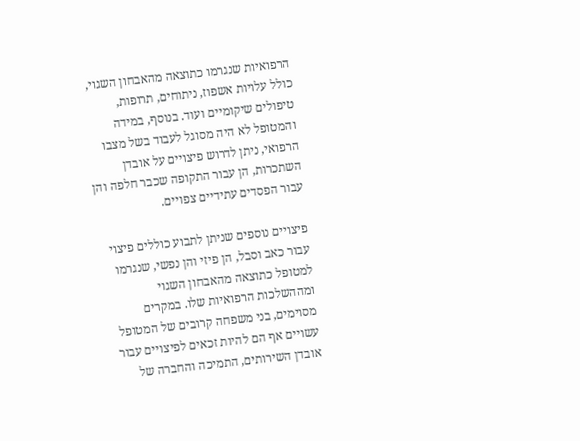הרפואיות שנגרמו כתוצאה מהאבחון השגוי, כולל עלויות אשפוז, ניתוחים, תרופות, טיפולים שיקומיים ועוד. בנוסף, במידה והמטופל לא היה מסוגל לעבוד בשל מצבו הרפואי, ניתן לדרוש פיצויים על אובדן השתכרות, הן עבור התקופה שכבר חלפה והן עבור הפסדים עתידיים צפויים.

פיצויים נוספים שניתן לתבוע כוללים פיצוי עבור כאב וסבל, הן פיזי והן נפשי, שנגרמו למטופל כתוצאה מהאבחון השגוי ומההשלכות הרפואיות שלו. במקרים מסוימים, בני משפחה קרובים של המטופל עשויים אף הם להיות זכאים לפיצויים עבור אובדן השירותים, התמיכה והחברה של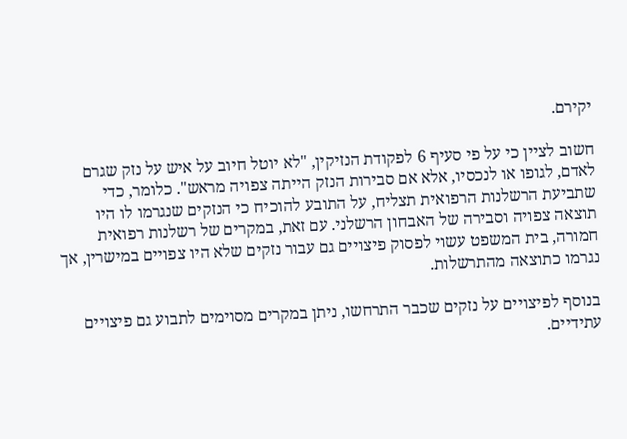יקירם.

חשוב לציין כי על פי סעיף 6 לפקודת הנזיקין, "לא יוטל חיוב על איש על נזק שגרם לאדם, לגופו או לנכסיו, אלא אם סבירות הנזק הייתה צפויה מראש". כלומר, כדי שתביעת הרשלנות הרפואית תצליח, על התובע להוכיח כי הנזקים שנגרמו לו היו תוצאה צפויה וסבירה של האבחון הרשלני. עם זאת, במקרים של רשלנות רפואית חמורה, בית המשפט עשוי לפסוק פיצויים גם עבור נזקים שלא היו צפויים במישרין, אך נגרמו כתוצאה מהתרשלות.

בנוסף לפיצויים על נזקים שכבר התרחשו, ניתן במקרים מסוימים לתבוע גם פיצויים עתידיים.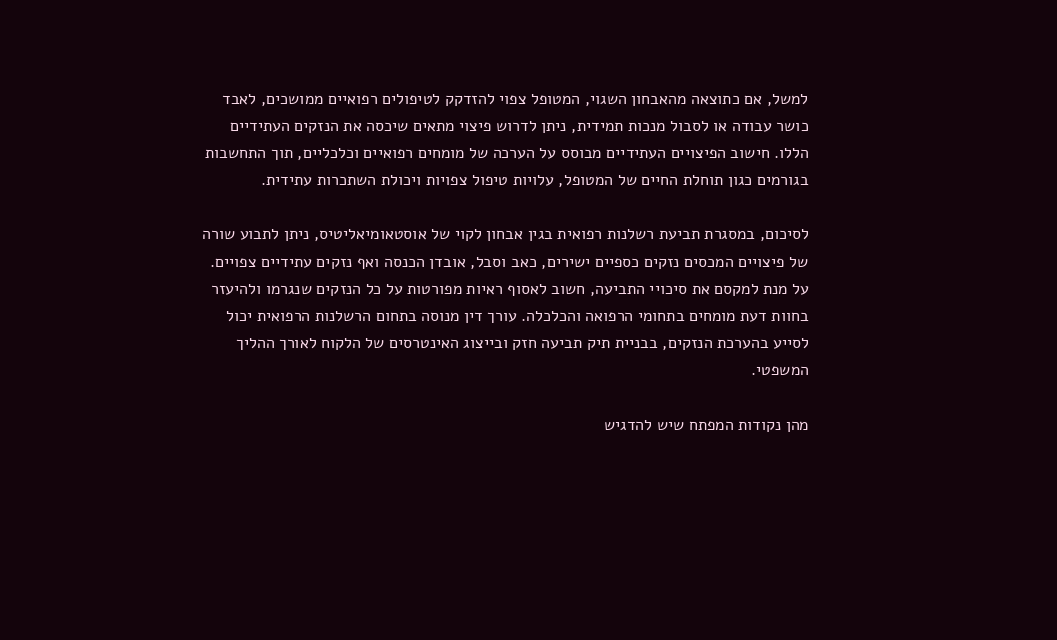למשל, אם כתוצאה מהאבחון השגוי, המטופל צפוי להזדקק לטיפולים רפואיים ממושכים, לאבד כושר עבודה או לסבול מנכות תמידית, ניתן לדרוש פיצוי מתאים שיכסה את הנזקים העתידיים הללו. חישוב הפיצויים העתידיים מבוסס על הערכה של מומחים רפואיים וכלכליים, תוך התחשבות בגורמים כגון תוחלת החיים של המטופל, עלויות טיפול צפויות ויכולת השתכרות עתידית.

לסיכום, במסגרת תביעת רשלנות רפואית בגין אבחון לקוי של אוסטאומיאליטיס, ניתן לתבוע שורה של פיצויים המכסים נזקים כספיים ישירים, כאב וסבל, אובדן הכנסה ואף נזקים עתידיים צפויים. על מנת למקסם את סיכויי התביעה, חשוב לאסוף ראיות מפורטות על כל הנזקים שנגרמו ולהיעזר בחוות דעת מומחים בתחומי הרפואה והכלכלה. עורך דין מנוסה בתחום הרשלנות הרפואית יכול לסייע בהערכת הנזקים, בבניית תיק תביעה חזק ובייצוג האינטרסים של הלקוח לאורך ההליך המשפטי.

מהן נקודות המפתח שיש להדגיש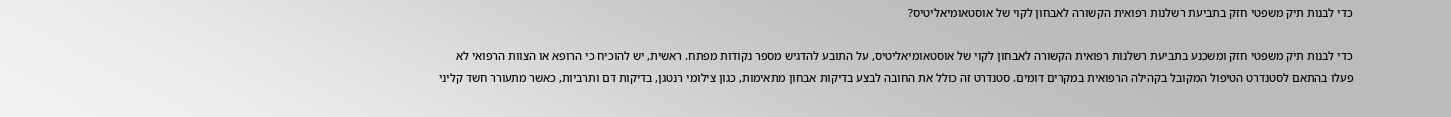כדי לבנות תיק משפטי חזק בתביעת רשלנות רפואית הקשורה לאבחון לקוי של אוסטאומיאליטיס?

כדי לבנות תיק משפטי חזק ומשכנע בתביעת רשלנות רפואית הקשורה לאבחון לקוי של אוסטאומיאליטיס, על התובע להדגיש מספר נקודות מפתח. ראשית, יש להוכיח כי הרופא או הצוות הרפואי לא פעלו בהתאם לסטנדרט הטיפול המקובל בקהילה הרפואית במקרים דומים. סטנדרט זה כולל את החובה לבצע בדיקות אבחון מתאימות, כגון צילומי רנטגן, בדיקות דם ותרביות, כאשר מתעורר חשד קליני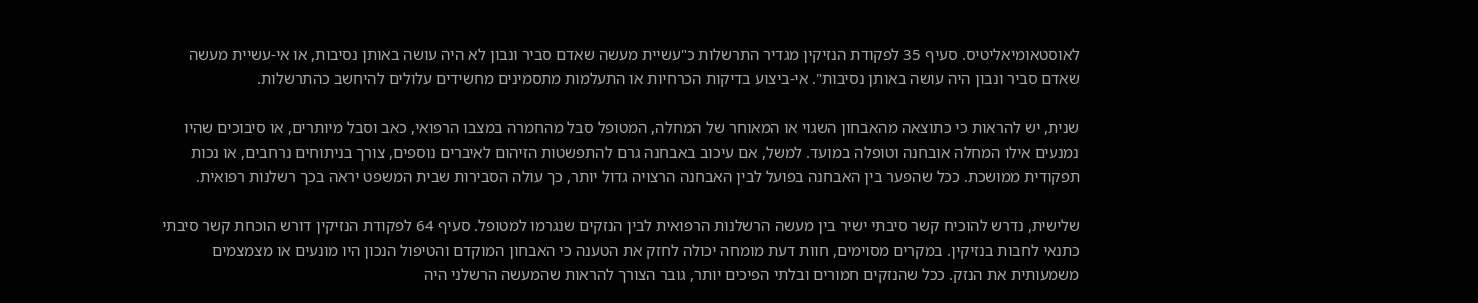לאוסטאומיאליטיס. סעיף 35 לפקודת הנזיקין מגדיר התרשלות כ"עשיית מעשה שאדם סביר ונבון לא היה עושה באותן נסיבות, או אי-עשיית מעשה שאדם סביר ונבון היה עושה באותן נסיבות". אי-ביצוע בדיקות הכרחיות או התעלמות מתסמינים מחשידים עלולים להיחשב כהתרשלות.

שנית, יש להראות כי כתוצאה מהאבחון השגוי או המאוחר של המחלה, המטופל סבל מהחמרה במצבו הרפואי, כאב וסבל מיותרים, או סיבוכים שהיו נמנעים אילו המחלה אובחנה וטופלה במועד. למשל, אם עיכוב באבחנה גרם להתפשטות הזיהום לאיברים נוספים, צורך בניתוחים נרחבים, או נכות תפקודית ממושכת. ככל שהפער בין האבחנה בפועל לבין האבחנה הרצויה גדול יותר, כך עולה הסבירות שבית המשפט יראה בכך רשלנות רפואית.

שלישית, נדרש להוכיח קשר סיבתי ישיר בין מעשה הרשלנות הרפואית לבין הנזקים שנגרמו למטופל. סעיף 64 לפקודת הנזיקין דורש הוכחת קשר סיבתי כתנאי לחבות בנזיקין. במקרים מסוימים, חוות דעת מומחה יכולה לחזק את הטענה כי האבחון המוקדם והטיפול הנכון היו מונעים או מצמצמים משמעותית את הנזק. ככל שהנזקים חמורים ובלתי הפיכים יותר, גובר הצורך להראות שהמעשה הרשלני היה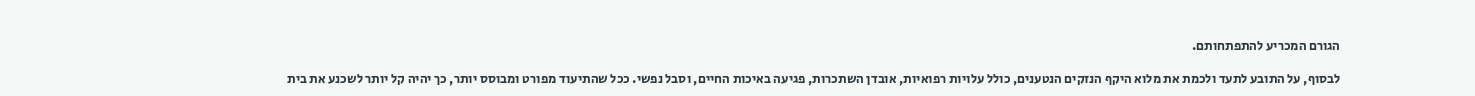הגורם המכריע להתפתחותם.

לבסוף, על התובע לתעד ולכמת את מלוא היקף הנזקים הנטענים, כולל עלויות רפואיות, אובדן השתכרות, פגיעה באיכות החיים, וסבל נפשי. ככל שהתיעוד מפורט ומבוסס יותר, כך יהיה קל יותר לשכנע את בית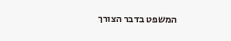המשפט בדבר הצורך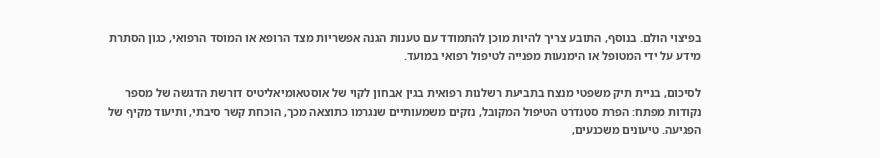בפיצוי הולם. בנוסף, התובע צריך להיות מוכן להתמודד עם טענות הגנה אפשריות מצד הרופא או המוסד הרפואי, כגון הסתרת מידע על ידי המטופל או הימנעות מפנייה לטיפול רפואי במועד.

לסיכום, בניית תיק משפטי מנצח בתביעת רשלנות רפואית בגין אבחון לקוי של אוסטאומיאליטיס דורשת הדגשה של מספר נקודות מפתח: הפרת סטנדרט הטיפול המקובל, נזקים משמעותיים שנגרמו כתוצאה מכך, הוכחת קשר סיבתי, ותיעוד מקיף של הפגיעה. טיעונים משכנעים,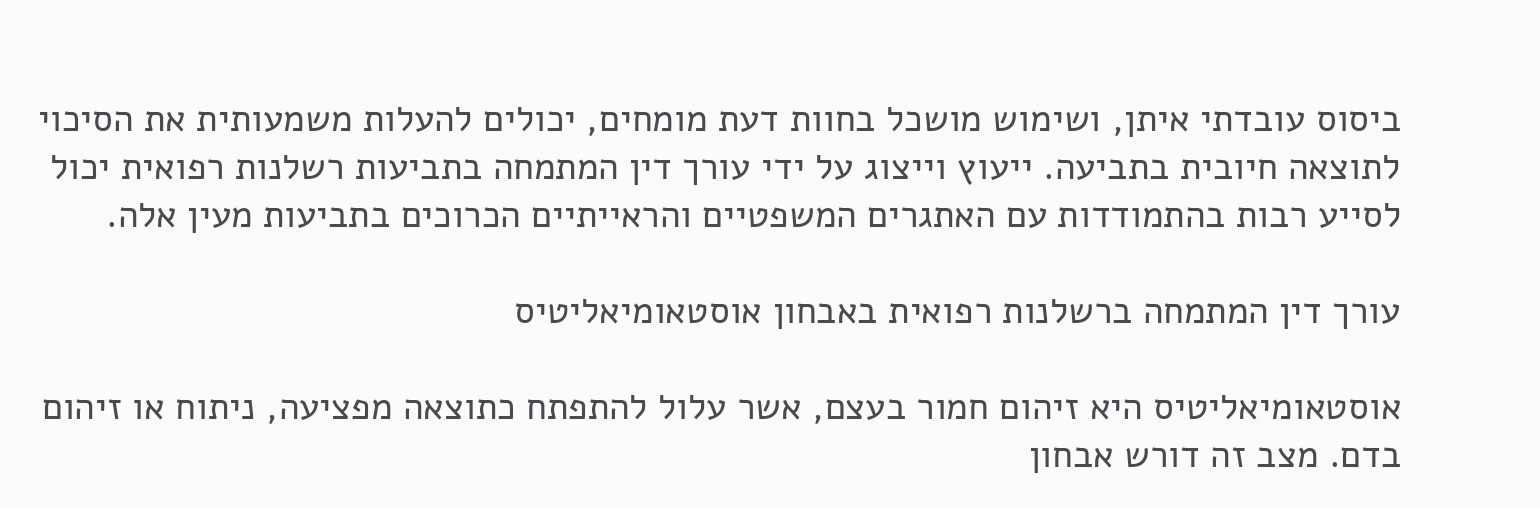ביסוס עובדתי איתן, ושימוש מושכל בחוות דעת מומחים, יכולים להעלות משמעותית את הסיכוי לתוצאה חיובית בתביעה. ייעוץ וייצוג על ידי עורך דין המתמחה בתביעות רשלנות רפואית יכול לסייע רבות בהתמודדות עם האתגרים המשפטיים והראייתיים הכרוכים בתביעות מעין אלה.

עורך דין המתמחה ברשלנות רפואית באבחון אוסטאומיאליטיס

אוסטאומיאליטיס היא זיהום חמור בעצם, אשר עלול להתפתח כתוצאה מפציעה, ניתוח או זיהום בדם. מצב זה דורש אבחון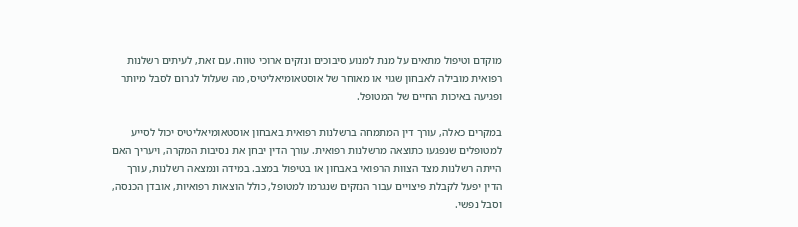מוקדם וטיפול מתאים על מנת למנוע סיבוכים ונזקים ארוכי טווח. עם זאת, לעיתים רשלנות רפואית מובילה לאבחון שגוי או מאוחר של אוסטאומיאליטיס, מה שעלול לגרום לסבל מיותר ופגיעה באיכות החיים של המטופל.

במקרים כאלה, עורך דין המתמחה ברשלנות רפואית באבחון אוסטאומיאליטיס יכול לסייע למטופלים שנפגעו כתוצאה מרשלנות רפואית. עורך הדין יבחן את נסיבות המקרה, ויעריך האם הייתה רשלנות מצד הצוות הרפואי באבחון או בטיפול במצב. במידה ונמצאה רשלנות, עורך הדין יפעל לקבלת פיצויים עבור הנזקים שנגרמו למטופל, כולל הוצאות רפואיות, אובדן הכנסה, וסבל נפשי.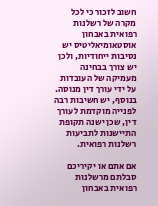חשוב לזכור כי לכל מקרה של רשלנות רפואית באבחון אוסטאומיאליטיס יש נסיבות ייחודיות, ולכן יש צורך בבחינה מעמיקה של העובדות על ידי עורך דין מנוסה. בנוסף, יש חשיבות רבה לפנייה מוקדמת לעורך דין, שכן ישנה תקופת התיישנות לתביעות רשלנות רפואית.

אם אתם או יקיריכם סבלתם מרשלנות רפואית באבחון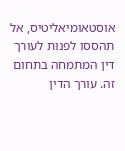אוסטאומיאליטיס, אל תהססו לפנות לעורך דין המתמחה בתחום זה. עורך הדין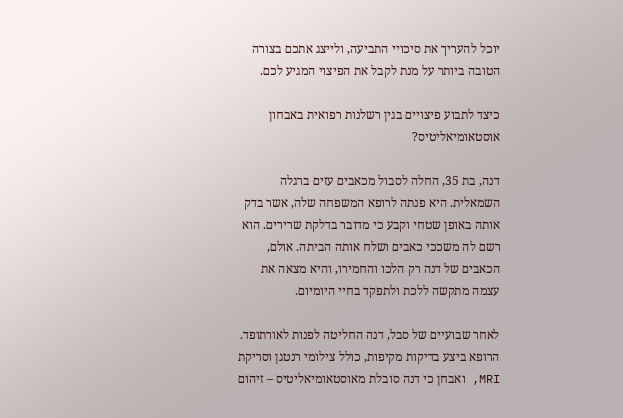יוכל להעריך את סיכויי התביעה, ולייצג אתכם בצורה הטובה ביותר על מנת לקבל את הפיצוי המגיע לכם.

כיצד לתבוע פיצויים בגין רשלנות רפואית באבחון אוסטאומיאליטיס?

דנה, בת 35, החלה לסבול מכאבים עזים ברגלה השמאלית. היא פנתה לרופא המשפחה שלה, אשר בדק אותה באופן שטחי וקבע כי מדובר בדלקת שרירים. הוא רשם לה משככי כאבים ושלח אותה הביתה. אולם, הכאבים של דנה רק הלכו והחמירו, והיא מצאה את עצמה מתקשה ללכת ולתפקד בחיי היומיום.

לאחר שבועיים של סבל, דנה החליטה לפנות לאורתופד. הרופא ביצע בדיקות מקיפות, כולל צילומי רנטגן וסריקת MRI, ואבחן כי דנה סובלת מאוסטאומיאליטיס – זיהום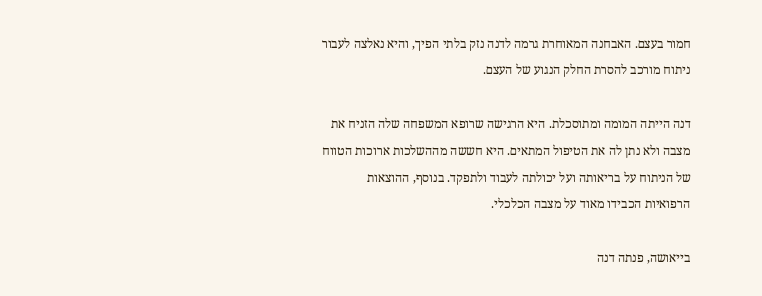חמור בעצם. האבחנה המאוחרת גרמה לדנה נזק בלתי הפיך, והיא נאלצה לעבור ניתוח מורכב להסרת החלק הנגוע של העצם.

דנה הייתה המומה ומתוסכלת. היא הרגישה שרופא המשפחה שלה הזניח את מצבה ולא נתן לה את הטיפול המתאים. היא חששה מההשלכות ארוכות הטווח של הניתוח על בריאותה ועל יכולתה לעבוד ולתפקד. בנוסף, ההוצאות הרפואיות הכבידו מאוד על מצבה הכלכלי.

בייאושה, פנתה דנה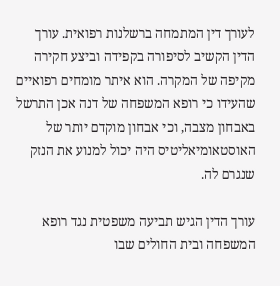לעורך דין המתמחה ברשלנות רפואית. עורך הדין הקשיב לסיפורה בקפידה וביצע חקירה מקיפה של המקרה. הוא איתר מומחים רפואיים שהעידו כי רופא המשפחה של דנה אכן התרשל באבחון מצבה, וכי אבחון מוקדם יותר של האוסטאומיאליטיס היה יכול למנוע את הנזק שנגרם לה.

עורך הדין הגיש תביעה משפטית נגד רופא המשפחה ובית החולים שבו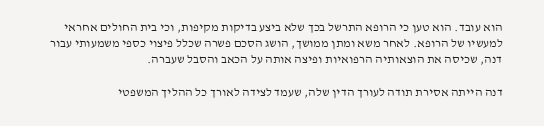הוא עובד. הוא טען כי הרופא התרשל בכך שלא ביצע בדיקות מקיפות, וכי בית החולים אחראי למעשיו של הרופא. לאחר משא ומתן ממושך, הושג הסכם פשרה שכלל פיצוי כספי משמעותי עבור דנה, שכיסה את הוצאותיה הרפואיות ופיצה אותה על הכאב והסבל שעברה.

דנה הייתה אסירת תודה לעורך הדין שלה, שעמד לצידה לאורך כל ההליך המשפטי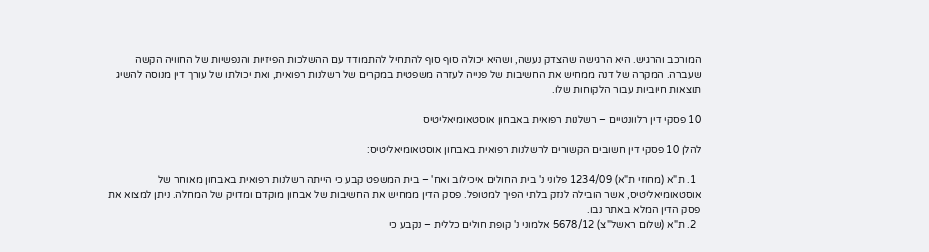המורכב והרגיש. היא הרגישה שהצדק נעשה, ושהיא יכולה סוף סוף להתחיל להתמודד עם ההשלכות הפיזיות והנפשיות של החוויה הקשה שעברה. המקרה של דנה ממחיש את החשיבות של פנייה לעזרה משפטית במקרים של רשלנות רפואית, ואת יכולתו של עורך דין מנוסה להשיג תוצאות חיוביות עבור הלקוחות שלו.

10 פסקי דין רלוונטיים – רשלנות רפואית באבחון אוסטאומיאליטיס

להלן 10 פסקי דין חשובים הקשורים לרשלנות רפואית באבחון אוסטאומיאליטיס:

  1. ת"א (מחוזי ת"א) 1234/09 פלוני נ' בית החולים איכילוב ואח' – בית המשפט קבע כי הייתה רשלנות רפואית באבחון מאוחר של אוסטאומיאליטיס, אשר הובילה לנזק בלתי הפיך למטופל. פסק הדין ממחיש את החשיבות של אבחון מוקדם ומדויק של המחלה. ניתן למצוא את פסק הדין המלא באתר נבו.
  2. ת"א (שלום ראשל"צ) 5678/12 אלמוני נ' קופת חולים כללית – נקבע כי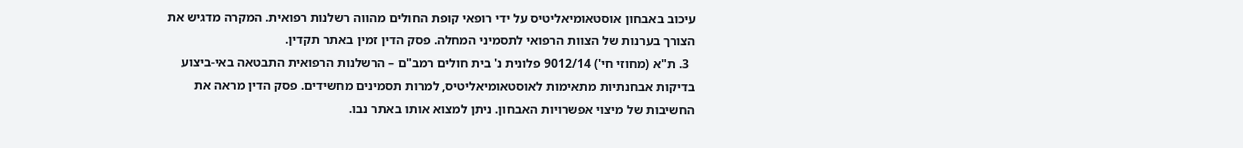עיכוב באבחון אוסטאומיאליטיס על ידי רופאי קופת החולים מהווה רשלנות רפואית. המקרה מדגיש את הצורך בערנות של הצוות הרפואי לתסמיני המחלה. פסק הדין זמין באתר תקדין.
  3. ת"א (מחוזי חי') 9012/14 פלונית נ' בית חולים רמב"ם – הרשלנות הרפואית התבטאה באי-ביצוע בדיקות אבחנתיות מתאימות לאוסטאומיאליטיס, למרות תסמינים מחשידים. פסק הדין מראה את החשיבות של מיצוי אפשרויות האבחון. ניתן למצוא אותו באתר נבו.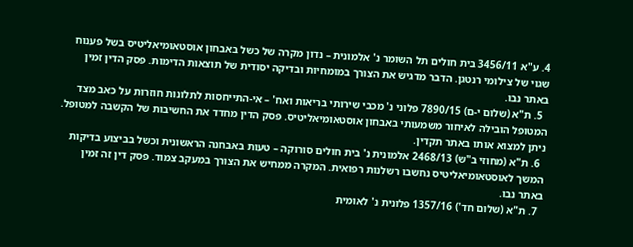4. ע"א 3456/11 בית חולים תל השומר נ' אלמונית – נדון מקרה של כשל באבחון אוסטאומיאליטיס בשל פענוח שגוי של צילומי רנטגן. הדבר מדגיש את הצורך במומחיות ובדיקה יסודית של תוצאות הדימות. פסק הדין זמין באתר נבו.
  5. ת"א (שלום י-ם) 7890/15 פלוני נ' מכבי שירותי בריאות ואח' – אי-התייחסות לתלונות חוזרות על כאב מצד המטופל הובילה לאיחור משמעותי באבחון אוסטאומיאליטיס. פסק הדין מחדד את החשיבות של הקשבה למטופל. ניתן למצוא אותו באתר תקדין.
  6. ת"א (מחוזי ב"ש) 2468/13 אלמונית נ' בית חולים סורוקה – טעות באבחנה הראשונית וכשל בביצוע בדיקות המשך לאוסטאומיאליטיס נחשבו רשלנות רפואית. המקרה ממחיש את הצורך במעקב צמוד. פסק דין זה זמין באתר נבו.
  7. ת"א (שלום חד') 1357/16 פלונית נ' לאומית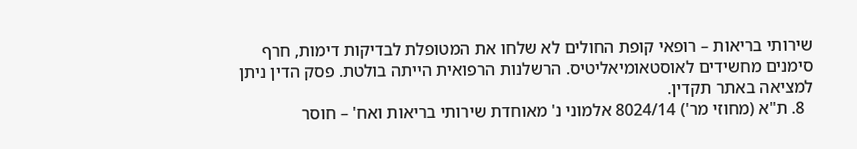שירותי בריאות – רופאי קופת החולים לא שלחו את המטופלת לבדיקות דימות, חרף סימנים מחשידים לאוסטאומיאליטיס. הרשלנות הרפואית הייתה בולטת. פסק הדין ניתן למציאה באתר תקדין.
  8. ת"א (מחוזי מר') 8024/14 אלמוני נ' מאוחדת שירותי בריאות ואח' – חוסר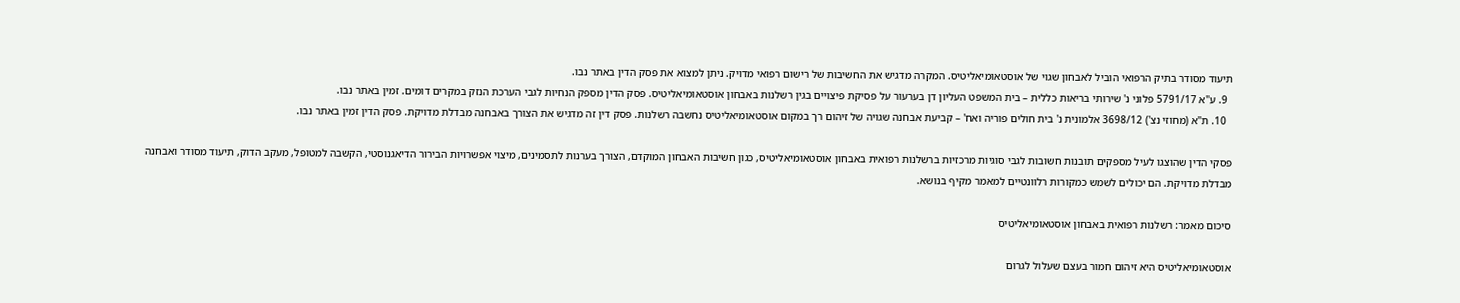תיעוד מסודר בתיק הרפואי הוביל לאבחון שגוי של אוסטאומיאליטיס. המקרה מדגיש את החשיבות של רישום רפואי מדויק. ניתן למצוא את פסק הדין באתר נבו.
  9. ע"א 5791/17 פלוני נ' שירותי בריאות כללית – בית המשפט העליון דן בערעור על פסיקת פיצויים בגין רשלנות באבחון אוסטאומיאליטיס. פסק הדין מספק הנחיות לגבי הערכת הנזק במקרים דומים. זמין באתר נבו.
  10. ת"א (מחוזי נצ') 3698/12 אלמונית נ' בית חולים פוריה ואח' – קביעת אבחנה שגויה של זיהום רך במקום אוסטאומיאליטיס נחשבה רשלנות. פסק דין זה מדגיש את הצורך באבחנה מבדלת מדויקת. פסק הדין זמין באתר נבו.

פסקי הדין שהוצגו לעיל מספקים תובנות חשובות לגבי סוגיות מרכזיות ברשלנות רפואית באבחון אוסטאומיאליטיס, כגון חשיבות האבחון המוקדם, הצורך בערנות לתסמינים, מיצוי אפשרויות הבירור הדיאגנוסטי, הקשבה למטופל, מעקב הדוק, תיעוד מסודר ואבחנה מבדלת מדויקת. הם יכולים לשמש כמקורות רלוונטיים למאמר מקיף בנושא.

סיכום מאמר: רשלנות רפואית באבחון אוסטאומיאליטיס

אוסטאומיאליטיס היא זיהום חמור בעצם שעלול לגרום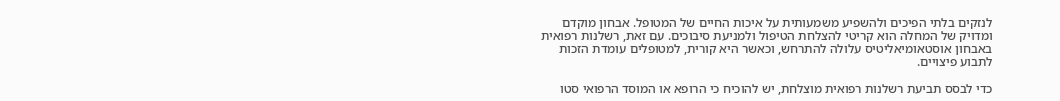לנזקים בלתי הפיכים ולהשפיע משמעותית על איכות החיים של המטופל. אבחון מוקדם ומדויק של המחלה הוא קריטי להצלחת הטיפול ולמניעת סיבוכים. עם זאת, רשלנות רפואית באבחון אוסטאומיאליטיס עלולה להתרחש, וכאשר היא קורית, למטופלים עומדת הזכות לתבוע פיצויים.

כדי לבסס תביעת רשלנות רפואית מוצלחת, יש להוכיח כי הרופא או המוסד הרפואי סטו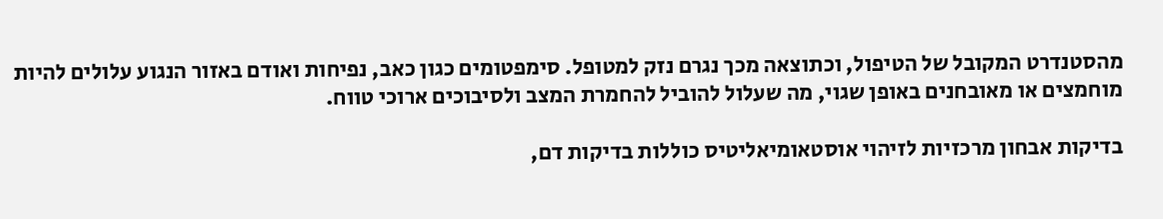מהסטנדרט המקובל של הטיפול, וכתוצאה מכך נגרם נזק למטופל. סימפטומים כגון כאב, נפיחות ואודם באזור הנגוע עלולים להיות מוחמצים או מאובחנים באופן שגוי, מה שעלול להוביל להחמרת המצב ולסיבוכים ארוכי טווח.

בדיקות אבחון מרכזיות לזיהוי אוסטאומיאליטיס כוללות בדיקות דם,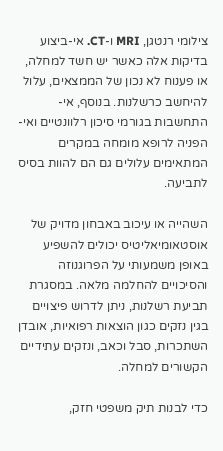צילומי רנטגן, MRI ו-CT. אי-ביצוע בדיקות אלה כאשר יש חשד למחלה, או פענוח לא נכון של הממצאים, עלול להיחשב כרשלנות. בנוסף, אי-התחשבות בגורמי סיכון רלוונטיים ואי-הפניה לרופא מומחה במקרים המתאימים עלולים גם הם להוות בסיס לתביעה.

השהייה או עיכוב באבחון מדויק של אוסטאומיאליטיס יכולים להשפיע באופן משמעותי על הפרוגנוזה והסיכויים להחלמה מלאה. במסגרת תביעת רשלנות, ניתן לדרוש פיצויים בגין נזקים כגון הוצאות רפואיות, אובדן השתכרות, סבל וכאב, ונזקים עתידיים הקשורים למחלה.

כדי לבנות תיק משפטי חזק,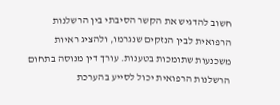חשוב להדגיש את הקשר הסיבתי בין הרשלנות הרפואית לבין הנזקים שנגרמו, ולהציג ראיות משכנעות שתומכות בטענות. עורך דין מנוסה בתחום הרשלנות הרפואית יכול לסייע בהערכת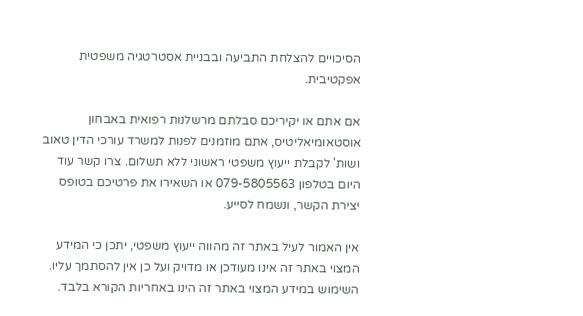הסיכויים להצלחת התביעה ובבניית אסטרטגיה משפטית אפקטיבית.

אם אתם או יקיריכם סבלתם מרשלנות רפואית באבחון אוסטאומיאליטיס, אתם מוזמנים לפנות למשרד עורכי הדין טאוב ושות' לקבלת ייעוץ משפטי ראשוני ללא תשלום. צרו קשר עוד היום בטלפון 079-5805563 או השאירו את פרטיכם בטופס יצירת הקשר, ונשמח לסייע.

אין האמור לעיל באתר זה מהווה ייעוץ משפטי, יתכן כי המידע המצוי באתר זה אינו מעודכן או מדויק ועל כן אין להסתמך עליו. השימוש במידע המצוי באתר זה הינו באחריות הקורא בלבד.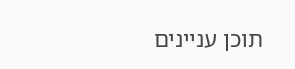תוכן עניינים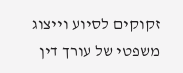זקוקים לסיוע וייצוג משפטי של עורך דין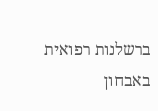ברשלנות רפואית באבחון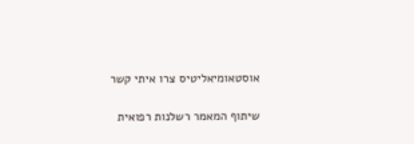אוסטאומיאליטיס צרו איתי קשר

שיתוף המאמר רשלנות רפואית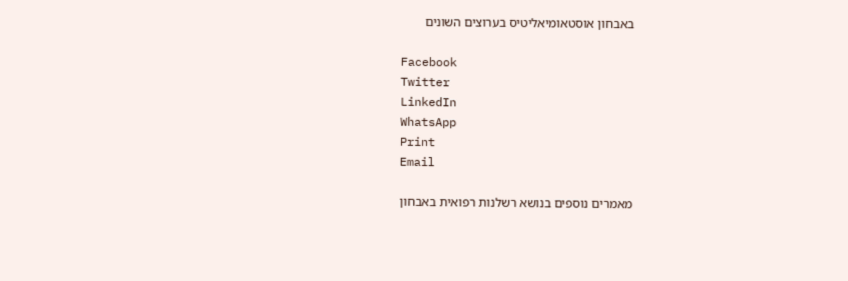באבחון אוסטאומיאליטיס בערוצים השונים

Facebook
Twitter
LinkedIn
WhatsApp
Print
Email

מאמרים נוספים בנושא רשלנות רפואית באבחון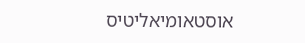אוסטאומיאליטיס